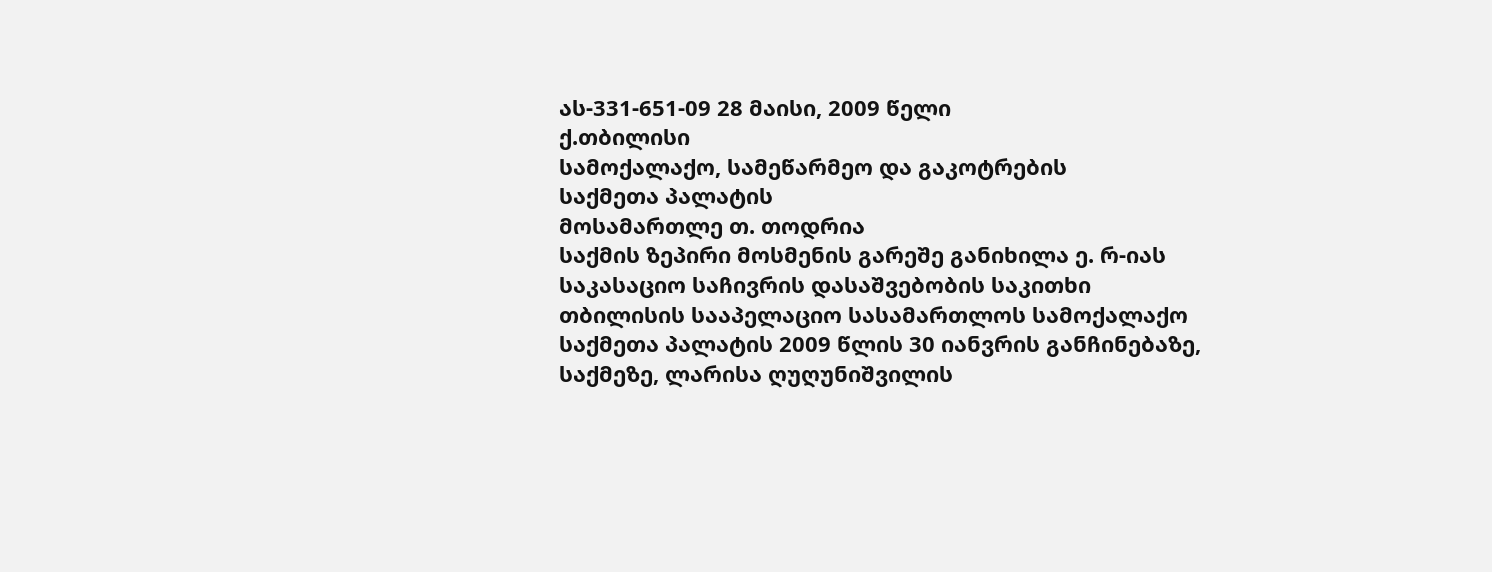ას-331-651-09 28 მაისი, 2009 წელი
ქ.თბილისი
სამოქალაქო, სამეწარმეო და გაკოტრების
საქმეთა პალატის
მოსამართლე თ. თოდრია
საქმის ზეპირი მოსმენის გარეშე განიხილა ე. რ-იას საკასაციო საჩივრის დასაშვებობის საკითხი თბილისის სააპელაციო სასამართლოს სამოქალაქო საქმეთა პალატის 2009 წლის 30 იანვრის განჩინებაზე, საქმეზე, ლარისა ღუღუნიშვილის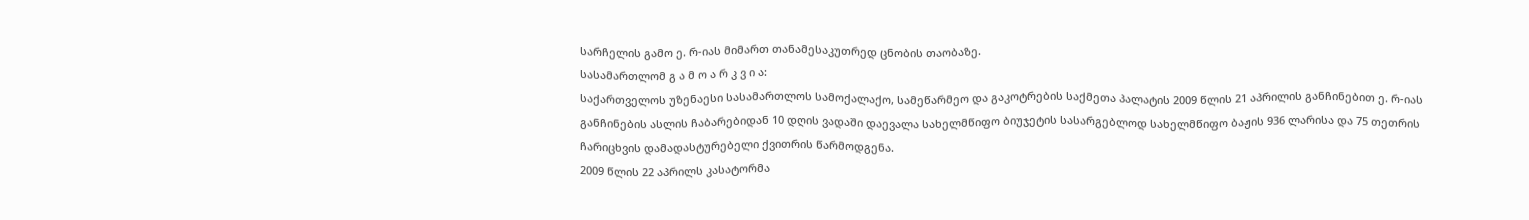სარჩელის გამო ე. რ-იას მიმართ თანამესაკუთრედ ცნობის თაობაზე.
სასამართლომ გ ა მ ო ა რ კ ვ ი ა:
საქართველოს უზენაესი სასამართლოს სამოქალაქო, სამეწარმეო და გაკოტრების საქმეთა პალატის 2009 წლის 21 აპრილის განჩინებით ე. რ-იას განჩინების ასლის ჩაბარებიდან 10 დღის ვადაში დაევალა სახელმწიფო ბიუჯეტის სასარგებლოდ სახელმწიფო ბაჟის 936 ლარისა და 75 თეთრის ჩარიცხვის დამადასტურებელი ქვითრის წარმოდგენა.
2009 წლის 22 აპრილს კასატორმა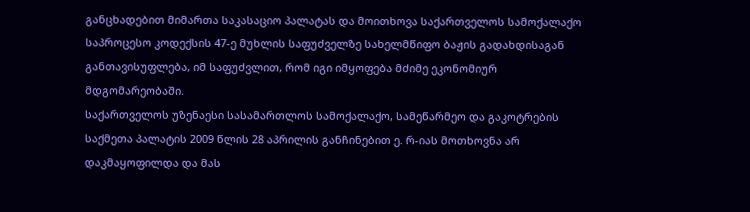განცხადებით მიმართა საკასაციო პალატას და მოითხოვა საქართველოს სამოქალაქო საპროცესო კოდექსის 47-ე მუხლის საფუძველზე სახელმწიფო ბაჟის გადახდისაგან განთავისუფლება, იმ საფუძვლით, რომ იგი იმყოფება მძიმე ეკონომიურ მდგომარეობაში.
საქართველოს უზენაესი სასამართლოს სამოქალაქო, სამეწარმეო და გაკოტრების საქმეთა პალატის 2009 წლის 28 აპრილის განჩინებით ე. რ-იას მოთხოვნა არ დაკმაყოფილდა და მას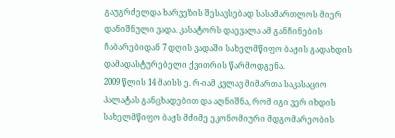გაუგრძელდა ხარვეზის შესავსებად სასამართლოს მიერ დანიშნული ვადა. კასატორს დაევალა ამ განჩინების ჩაბარებიდან 7 დღის ვადაში სახელმწიფო ბაჟის გადახდის დამადასტურებელი ქვითრის წარმოდგენა.
2009 წლის 14 მაისს ე. რ-იამ კვლავ მიმართა საკასაციო პალატას განცხადებით და აღნიშნა, რომ იგი ვერ იხდის სახელმწიფო ბაჟს მძიმე ეკონომიური მდგომარეობის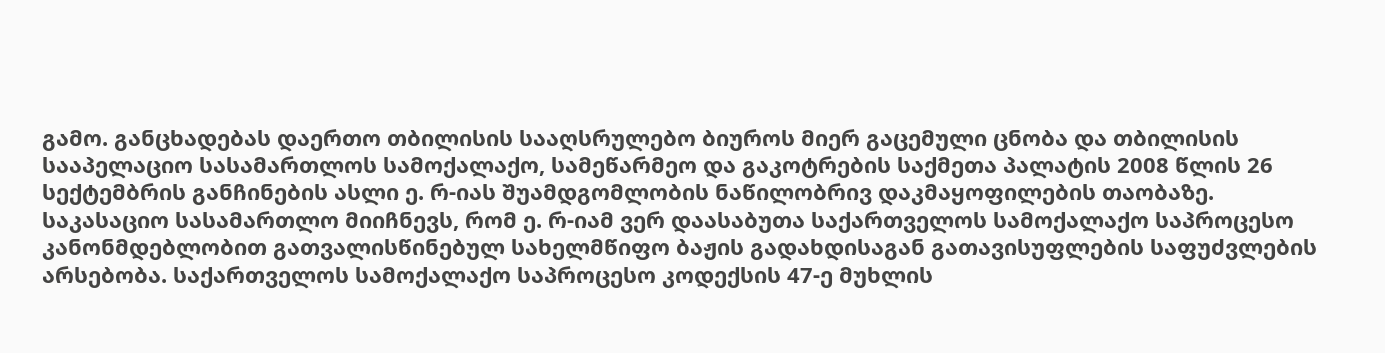გამო. განცხადებას დაერთო თბილისის სააღსრულებო ბიუროს მიერ გაცემული ცნობა და თბილისის სააპელაციო სასამართლოს სამოქალაქო, სამეწარმეო და გაკოტრების საქმეთა პალატის 2008 წლის 26 სექტემბრის განჩინების ასლი ე. რ-იას შუამდგომლობის ნაწილობრივ დაკმაყოფილების თაობაზე.
საკასაციო სასამართლო მიიჩნევს, რომ ე. რ-იამ ვერ დაასაბუთა საქართველოს სამოქალაქო საპროცესო კანონმდებლობით გათვალისწინებულ სახელმწიფო ბაჟის გადახდისაგან გათავისუფლების საფუძვლების არსებობა. საქართველოს სამოქალაქო საპროცესო კოდექსის 47-ე მუხლის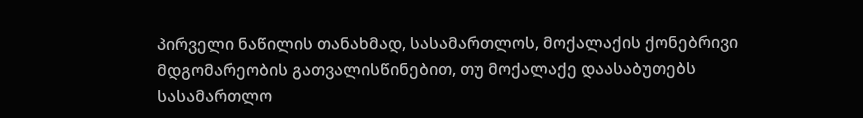პირველი ნაწილის თანახმად, სასამართლოს, მოქალაქის ქონებრივი მდგომარეობის გათვალისწინებით, თუ მოქალაქე დაასაბუთებს სასამართლო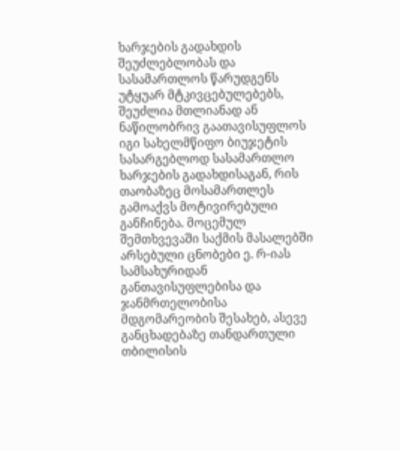ხარჯების გადახდის შეუძლებლობას და სასამართლოს წარუდგენს უტყუარ მტკივცებულებებს, შეუძლია მთლიანად ან ნაწილობრივ გაათავისუფლოს იგი სახელმწიფო ბიუჯეტის სასარგებლოდ სასამართლო ხარჯების გადახდისაგან, რის თაობაზეც მოსამართლეს გამოაქვს მოტივირებული განჩინება. მოცემულ შემთხვევაში საქმის მასალებში არსებული ცნობები ე. რ-იას სამსახურიდან განთავისუფლებისა და ჯანმრთელობისა მდგომარეობის შესახებ, ასევე განცხადებაზე თანდართული თბილისის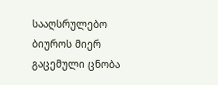სააღსრულებო ბიუროს მიერ გაცემული ცნობა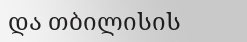და თბილისის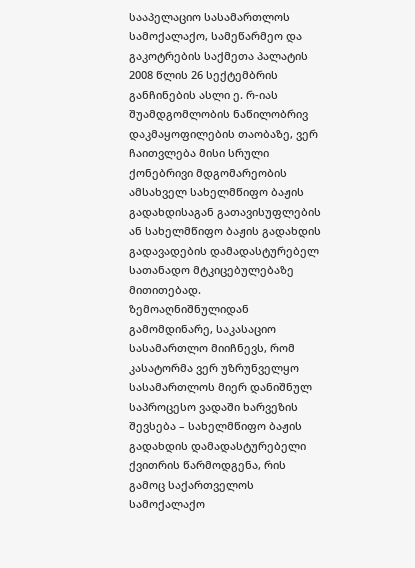სააპელაციო სასამართლოს სამოქალაქო, სამეწარმეო და გაკოტრების საქმეთა პალატის 2008 წლის 26 სექტემბრის განჩინების ასლი ე. რ-იას შუამდგომლობის ნაწილობრივ დაკმაყოფილების თაობაზე, ვერ ჩაითვლება მისი სრული ქონებრივი მდგომარეობის ამსახველ სახელმწიფო ბაჟის გადახდისაგან გათავისუფლების ან სახელმწიფო ბაჟის გადახდის გადავადების დამადასტურებელ სათანადო მტკიცებულებაზე მითითებად.
ზემოაღნიშნულიდან გამომდინარე, საკასაციო სასამართლო მიიჩნევს, რომ კასატორმა ვერ უზრუნველყო სასამართლოს მიერ დანიშნულ საპროცესო ვადაში ხარვეზის შევსება – სახელმწიფო ბაჟის გადახდის დამადასტურებელი ქვითრის წარმოდგენა, რის გამოც საქართველოს სამოქალაქო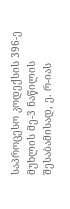საპროცესო კოდექსის 396-ე მუხლის მე-3 ნაწილის შესაბამისად, ე. რ-იას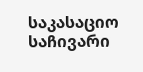საკასაციო საჩივარი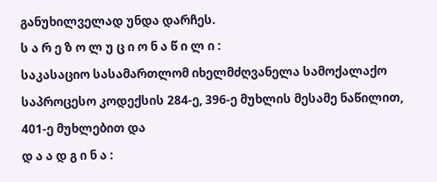განუხილველად უნდა დარჩეს.
ს ა რ ე ზ ო ლ უ ც ი ო ნ ა წ ი ლ ი :
საკასაციო სასამართლომ იხელმძღვანელა სამოქალაქო საპროცესო კოდექსის 284-ე, 396-ე მუხლის მესამე ნაწილით, 401-ე მუხლებით და
დ ა ა დ გ ი ნ ა :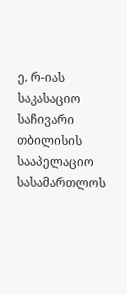ე. რ-იას საკასაციო საჩივარი თბილისის სააპელაციო სასამართლოს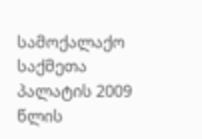სამოქალაქო საქმეთა პალატის 2009 წლის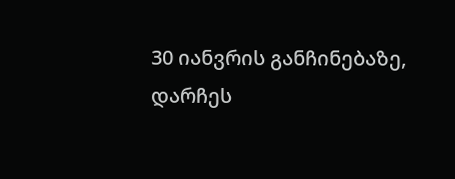30 იანვრის განჩინებაზე, დარჩეს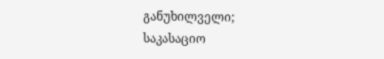განუხილველი;
საკასაციო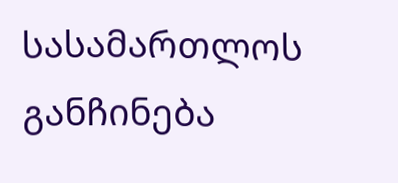სასამართლოს განჩინება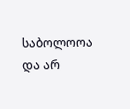საბოლოოა და არ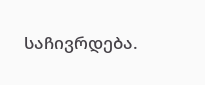საჩივრდება.